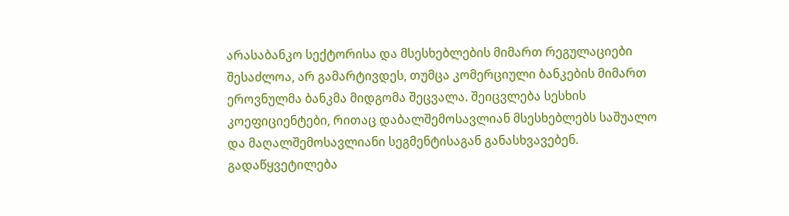არასაბანკო სექტორისა და მსესხებლების მიმართ რეგულაციები შესაძლოა, არ გამარტივდეს, თუმცა კომერციული ბანკების მიმართ ეროვნულმა ბანკმა მიდგომა შეცვალა. შეიცვლება სესხის კოეფიციენტები, რითაც დაბალშემოსავლიან მსესხებლებს საშუალო და მაღალშემოსავლიანი სეგმენტისაგან განასხვავებენ. გადაწყვეტილება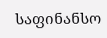საფინანსო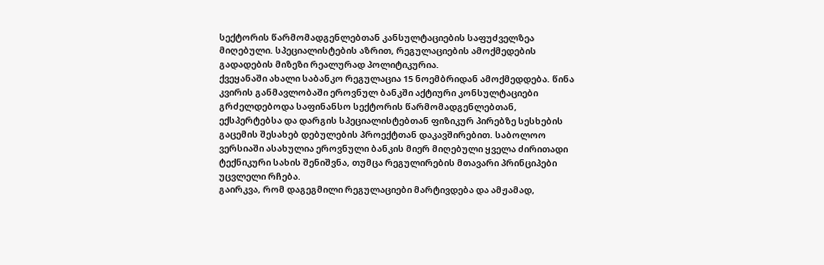სექტორის წარმომადგენლებთან კანსულტაციების საფუძველზეა მიღებული. სპეციალისტების აზრით, რეგულაციების ამოქმედების გადადების მიზეზი რეალურად პოლიტიკურია.
ქვეყანაში ახალი საბანკო რეგულაცია 15 ნოემბრიდან ამოქმედდება. წინა კვირის განმავლობაში ეროვნულ ბანკში აქტიური კონსულტაციები გრძელდებოდა საფინანსო სექტორის წარმომადგენლებთან, ექსპერტებსა და დარგის სპეციალისტებთან ფიზიკურ პირებზე სესხების გაცემის შესახებ დებულების პროექტთან დაკავშირებით. საბოლოო ვერსიაში ასახულია ეროვნული ბანკის მიერ მიღებული ყველა ძირითადი ტექნიკური სახის შენიშვნა, თუმცა რეგულირების მთავარი პრინციპები უცვლელი რჩება.
გაირკვა, რომ დაგეგმილი რეგულაციები მარტივდება და ამჟამად,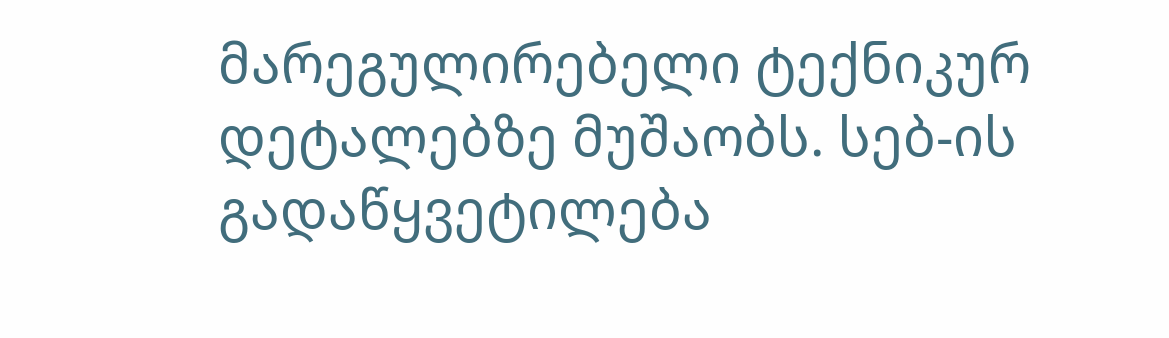მარეგულირებელი ტექნიკურ დეტალებზე მუშაობს. სებ-ის გადაწყვეტილება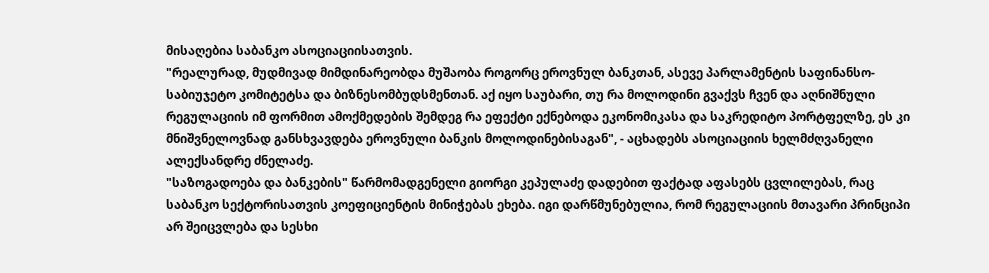მისაღებია საბანკო ასოციაციისათვის.
"რეალურად, მუდმივად მიმდინარეობდა მუშაობა როგორც ეროვნულ ბანკთან, ასევე პარლამენტის საფინანსო-საბიუჯეტო კომიტეტსა და ბიზნესომბუდსმენთან. აქ იყო საუბარი, თუ რა მოლოდინი გვაქვს ჩვენ და აღნიშნული რეგულაციის იმ ფორმით ამოქმედების შემდეგ რა ეფექტი ექნებოდა ეკონომიკასა და საკრედიტო პორტფელზე, ეს კი მნიშვნელოვნად განსხვავდება ეროვნული ბანკის მოლოდინებისაგან", - აცხადებს ასოციაციის ხელმძღვანელი ალექსანდრე ძნელაძე.
"საზოგადოება და ბანკების" წარმომადგენელი გიორგი კეპულაძე დადებით ფაქტად აფასებს ცვლილებას, რაც საბანკო სექტორისათვის კოეფიციენტის მინიჭებას ეხება. იგი დარწმუნებულია, რომ რეგულაციის მთავარი პრინციპი არ შეიცვლება და სესხი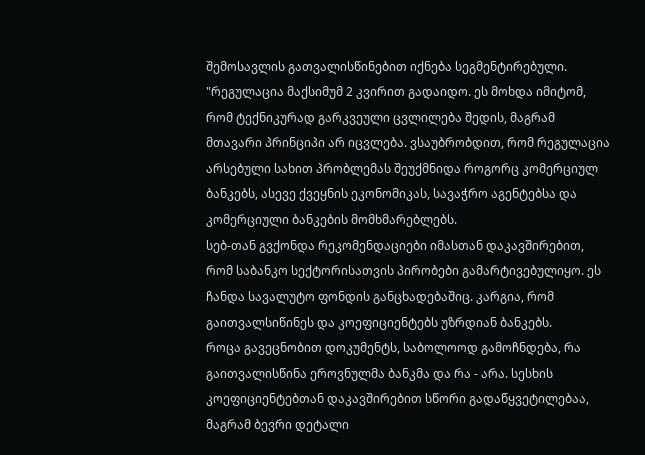შემოსავლის გათვალისწინებით იქნება სეგმენტირებული.
"რეგულაცია მაქსიმუმ 2 კვირით გადაიდო. ეს მოხდა იმიტომ, რომ ტექნიკურად გარკვეული ცვლილება შედის, მაგრამ მთავარი პრინციპი არ იცვლება. ვსაუბრობდით, რომ რეგულაცია არსებული სახით პრობლემას შეუქმნიდა როგორც კომერციულ ბანკებს, ასევე ქვეყნის ეკონომიკას, სავაჭრო აგენტებსა და კომერციული ბანკების მომხმარებლებს.
სებ-თან გვქონდა რეკომენდაციები იმასთან დაკავშირებით, რომ საბანკო სექტორისათვის პირობები გამარტივებულიყო. ეს ჩანდა სავალუტო ფონდის განცხადებაშიც. კარგია, რომ გაითვალსიწინეს და კოეფიციენტებს უზრდიან ბანკებს.
როცა გავეცნობით დოკუმენტს, საბოლოოდ გამოჩნდება, რა გაითვალისწინა ეროვნულმა ბანკმა და რა - არა. სესხის კოეფიციენტებთან დაკავშირებით სწორი გადაწყვეტილებაა, მაგრამ ბევრი დეტალი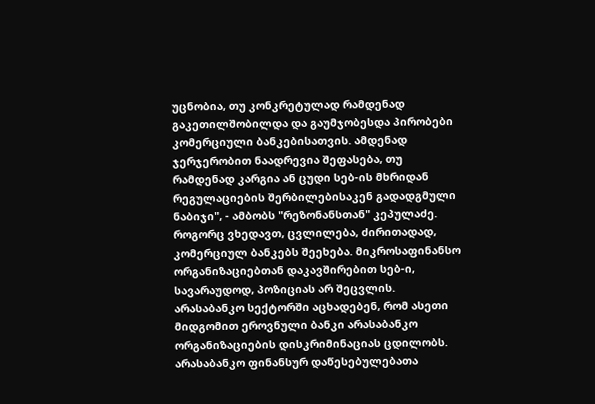უცნობია, თუ კონკრეტულად რამდენად გაკეთილშობილდა და გაუმჯობესდა პირობები კომერციული ბანკებისათვის. ამდენად ჯერჯერობით ნაადრევია შეფასება, თუ რამდენად კარგია ან ცუდი სებ-ის მხრიდან რეგულაციების შერბილებისაკენ გადადგმული ნაბიჯი", - ამბობს "რეზონანსთან" კეპულაძე.
როგორც ვხედავთ, ცვლილება, ძირითადად, კომერციულ ბანკებს შეეხება. მიკროსაფინანსო ორგანიზაციებთან დაკავშირებით სებ-ი, სავარაუდოდ, პოზიციას არ შეცვლის. არასაბანკო სექტორში აცხადებენ, რომ ასეთი მიდგომით ეროვნული ბანკი არასაბანკო ორგანიზაციების დისკრიმინაციას ცდილობს.
არასაბანკო ფინანსურ დაწესებულებათა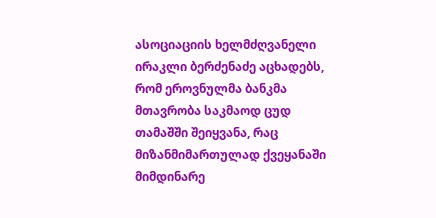ასოციაციის ხელმძღვანელი ირაკლი ბერძენაძე აცხადებს, რომ ეროვნულმა ბანკმა მთავრობა საკმაოდ ცუდ თამაშში შეიყვანა, რაც მიზანმიმართულად ქვეყანაში მიმდინარე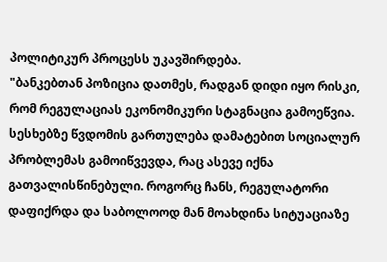პოლიტიკურ პროცესს უკავშირდება.
"ბანკებთან პოზიცია დათმეს, რადგან დიდი იყო რისკი, რომ რეგულაციას ეკონომიკური სტაგნაცია გამოეწვია. სესხებზე წვდომის გართულება დამატებით სოციალურ პრობლემას გამოიწვევდა, რაც ასევე იქნა გათვალისწინებული. როგორც ჩანს, რეგულატორი დაფიქრდა და საბოლოოდ მან მოახდინა სიტუაციაზე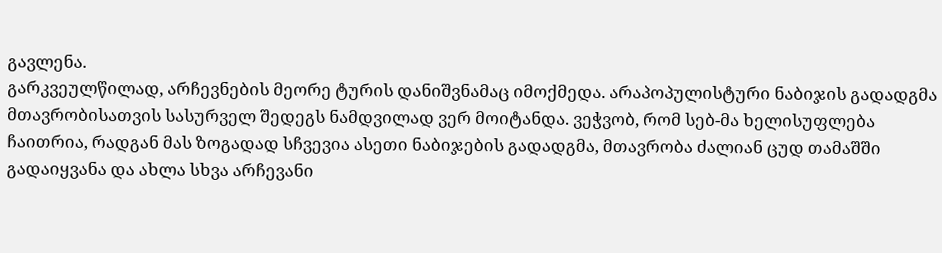გავლენა.
გარკვეულწილად, არჩევნების მეორე ტურის დანიშვნამაც იმოქმედა. არაპოპულისტური ნაბიჯის გადადგმა მთავრობისათვის სასურველ შედეგს ნამდვილად ვერ მოიტანდა. ვეჭვობ, რომ სებ-მა ხელისუფლება ჩაითრია, რადგან მას ზოგადად სჩვევია ასეთი ნაბიჯების გადადგმა, მთავრობა ძალიან ცუდ თამაშში გადაიყვანა და ახლა სხვა არჩევანი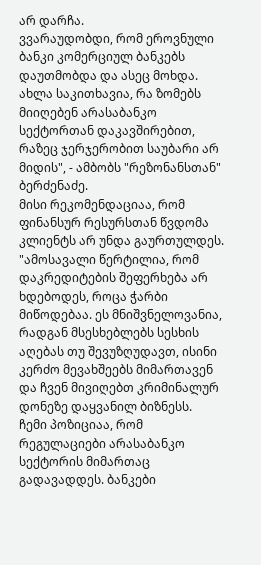არ დარჩა.
ვვარაუდობდი, რომ ეროვნული ბანკი კომერციულ ბანკებს დაუთმობდა და ასეც მოხდა. ახლა საკითხავია, რა ზომებს მიიღებენ არასაბანკო სექტორთან დაკავშირებით, რაზეც ჯერჯერობით საუბარი არ მიდის", - ამბობს "რეზონანსთან" ბერძენაძე.
მისი რეკომენდაციაა, რომ ფინანსურ რესურსთან წვდომა კლიენტს არ უნდა გაურთულდეს.
"ამოსავალი წერტილია, რომ დაკრედიტების შეფერხება არ ხდებოდეს, როცა ჭარბი მიწოდებაა. ეს მნიშვნელოვანია, რადგან მსესხებლებს სესხის აღებას თუ შევუზღუდავთ, ისინი კერძო მევახშეებს მიმართავენ და ჩვენ მივიღებთ კრიმინალურ დონეზე დაყვანილ ბიზნესს.
ჩემი პოზიციაა, რომ რეგულაციები არასაბანკო სექტორის მიმართაც გადავადდეს. ბანკები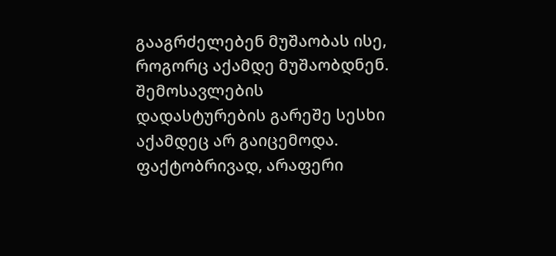გააგრძელებენ მუშაობას ისე, როგორც აქამდე მუშაობდნენ. შემოსავლების დადასტურების გარეშე სესხი აქამდეც არ გაიცემოდა. ფაქტობრივად, არაფერი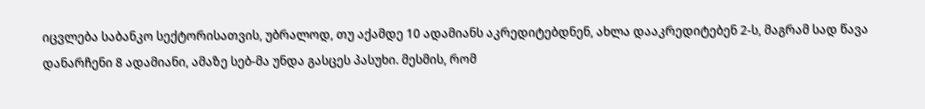იცვლება საბანკო სექტორისათვის, უბრალოდ, თუ აქამდე 10 ადამიანს აკრედიტებდნენ, ახლა დააკრედიტებენ 2-ს, მაგრამ სად წავა დანარჩენი 8 ადამიანი, ამაზე სებ-მა უნდა გასცეს პასუხი. მესმის, რომ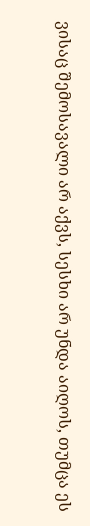ვისაც შემოსავალი არ აქვს, სესხი არ უნდა აიღოს, თუმცა ეს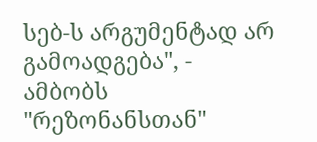სებ-ს არგუმენტად არ გამოადგება", - ამბობს "რეზონანსთან"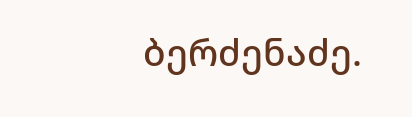ბერძენაძე.